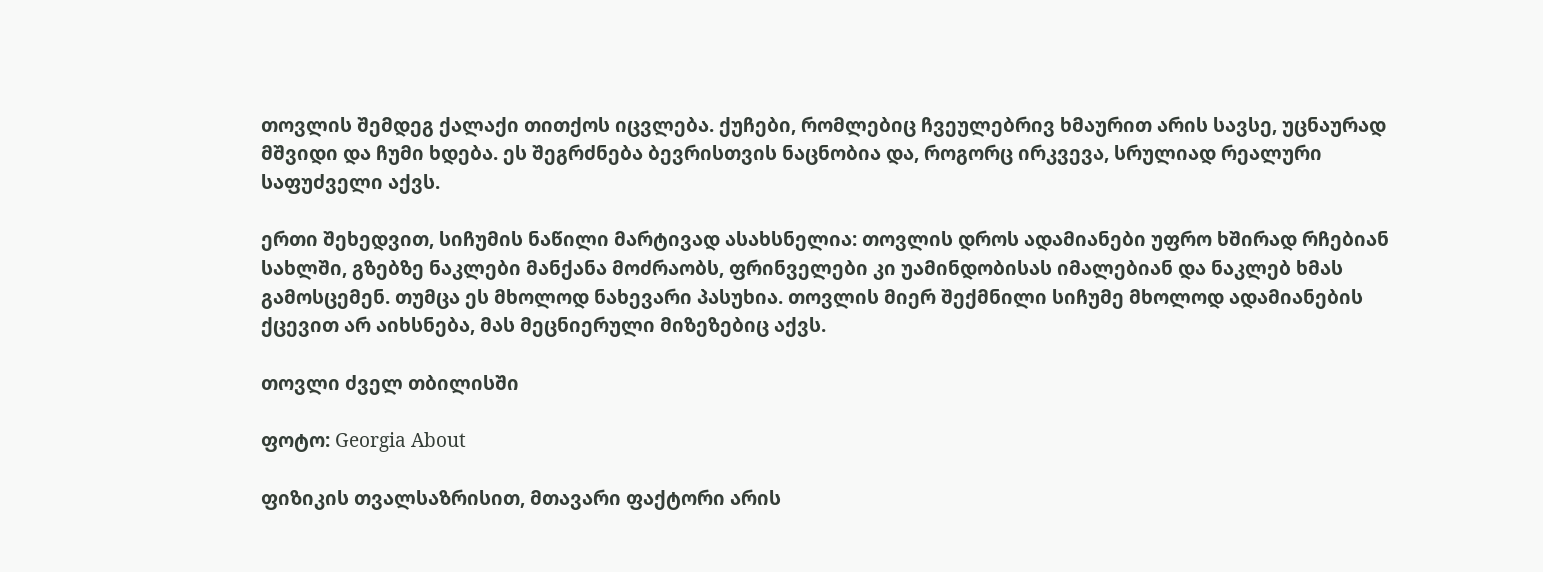თოვლის შემდეგ ქალაქი თითქოს იცვლება. ქუჩები, რომლებიც ჩვეულებრივ ხმაურით არის სავსე, უცნაურად მშვიდი და ჩუმი ხდება. ეს შეგრძნება ბევრისთვის ნაცნობია და, როგორც ირკვევა, სრულიად რეალური საფუძველი აქვს.

ერთი შეხედვით, სიჩუმის ნაწილი მარტივად ასახსნელია: თოვლის დროს ადამიანები უფრო ხშირად რჩებიან სახლში, გზებზე ნაკლები მანქანა მოძრაობს, ფრინველები კი უამინდობისას იმალებიან და ნაკლებ ხმას გამოსცემენ. თუმცა ეს მხოლოდ ნახევარი პასუხია. თოვლის მიერ შექმნილი სიჩუმე მხოლოდ ადამიანების ქცევით არ აიხსნება, მას მეცნიერული მიზეზებიც აქვს.

თოვლი ძველ თბილისში

ფოტო: Georgia About

ფიზიკის თვალსაზრისით, მთავარი ფაქტორი არის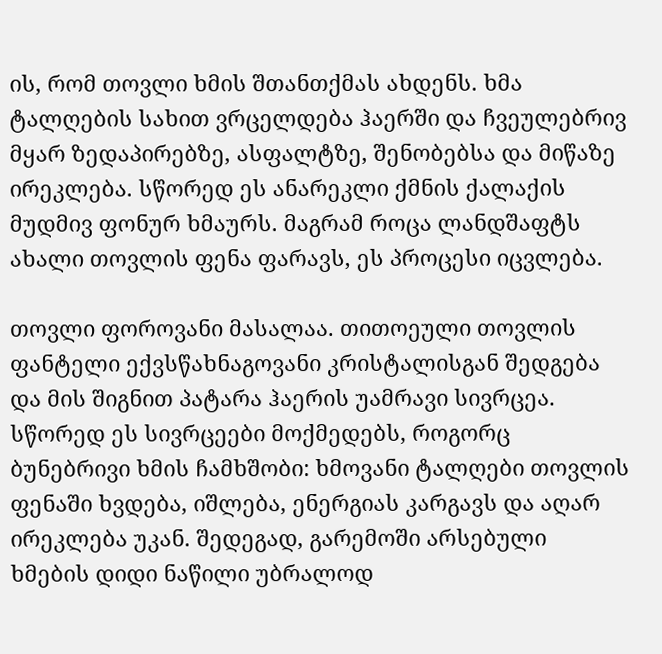ის, რომ თოვლი ხმის შთანთქმას ახდენს. ხმა ტალღების სახით ვრცელდება ჰაერში და ჩვეულებრივ მყარ ზედაპირებზე, ასფალტზე, შენობებსა და მიწაზე ირეკლება. სწორედ ეს ანარეკლი ქმნის ქალაქის მუდმივ ფონურ ხმაურს. მაგრამ როცა ლანდშაფტს ახალი თოვლის ფენა ფარავს, ეს პროცესი იცვლება.

თოვლი ფოროვანი მასალაა. თითოეული თოვლის ფანტელი ექვსწახნაგოვანი კრისტალისგან შედგება და მის შიგნით პატარა ჰაერის უამრავი სივრცეა. სწორედ ეს სივრცეები მოქმედებს, როგორც ბუნებრივი ხმის ჩამხშობი: ხმოვანი ტალღები თოვლის ფენაში ხვდება, იშლება, ენერგიას კარგავს და აღარ ირეკლება უკან. შედეგად, გარემოში არსებული ხმების დიდი ნაწილი უბრალოდ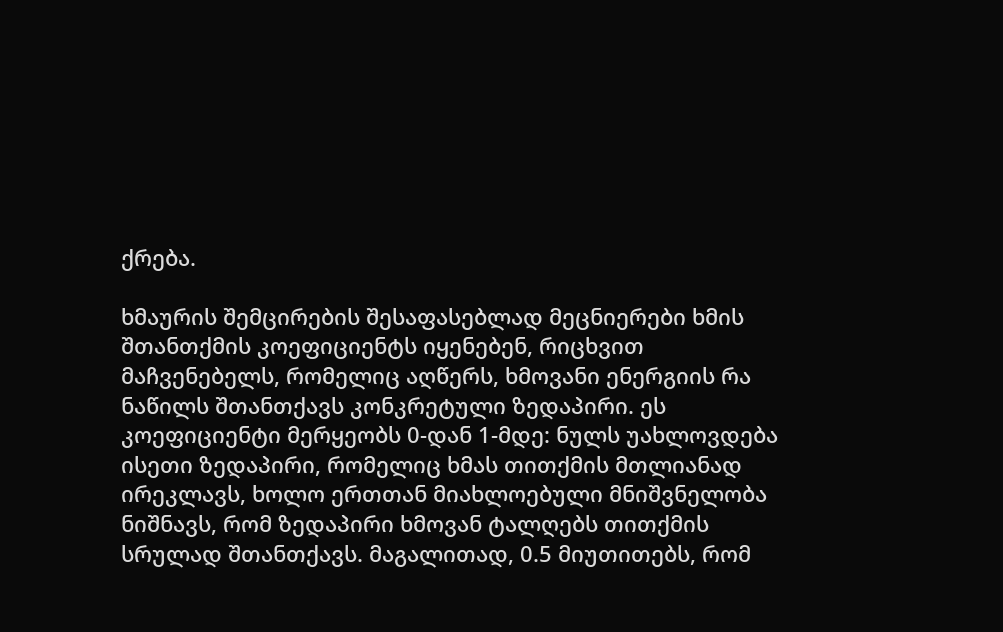ქრება.

ხმაურის შემცირების შესაფასებლად მეცნიერები ხმის შთანთქმის კოეფიციენტს იყენებენ, რიცხვით მაჩვენებელს, რომელიც აღწერს, ხმოვანი ენერგიის რა ნაწილს შთანთქავს კონკრეტული ზედაპირი. ეს კოეფიციენტი მერყეობს 0-დან 1-მდე: ნულს უახლოვდება ისეთი ზედაპირი, რომელიც ხმას თითქმის მთლიანად ირეკლავს, ხოლო ერთთან მიახლოებული მნიშვნელობა ნიშნავს, რომ ზედაპირი ხმოვან ტალღებს თითქმის სრულად შთანთქავს. მაგალითად, 0.5 მიუთითებს, რომ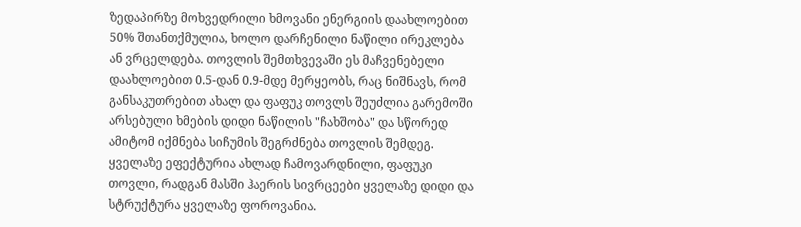ზედაპირზე მოხვედრილი ხმოვანი ენერგიის დაახლოებით 50% შთანთქმულია, ხოლო დარჩენილი ნაწილი ირეკლება ან ვრცელდება. თოვლის შემთხვევაში ეს მაჩვენებელი დაახლოებით 0.5-დან 0.9-მდე მერყეობს, რაც ნიშნავს, რომ განსაკუთრებით ახალ და ფაფუკ თოვლს შეუძლია გარემოში არსებული ხმების დიდი ნაწილის "ჩახშობა" და სწორედ ამიტომ იქმნება სიჩუმის შეგრძნება თოვლის შემდეგ. ყველაზე ეფექტურია ახლად ჩამოვარდნილი, ფაფუკი თოვლი, რადგან მასში ჰაერის სივრცეები ყველაზე დიდი და სტრუქტურა ყველაზე ფოროვანია.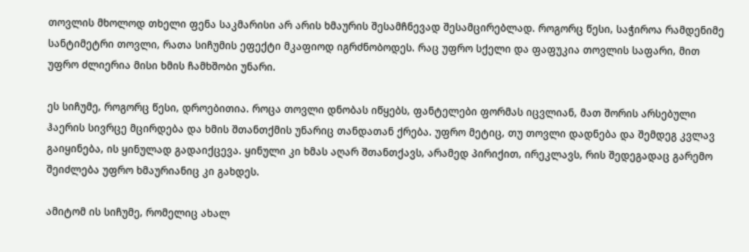თოვლის მხოლოდ თხელი ფენა საკმარისი არ არის ხმაურის შესამჩნევად შესამცირებლად. როგორც წესი, საჭიროა რამდენიმე სანტიმეტრი თოვლი, რათა სიჩუმის ეფექტი მკაფიოდ იგრძნობოდეს. რაც უფრო სქელი და ფაფუკია თოვლის საფარი, მით უფრო ძლიერია მისი ხმის ჩამხშობი უნარი.

ეს სიჩუმე, როგორც წესი, დროებითია. როცა თოვლი დნობას იწყებს, ფანტელები ფორმას იცვლიან, მათ შორის არსებული ჰაერის სივრცე მცირდება და ხმის შთანთქმის უნარიც თანდათან ქრება. უფრო მეტიც, თუ თოვლი დადნება და შემდეგ კვლავ გაიყინება, ის ყინულად გადაიქცევა. ყინული კი ხმას აღარ შთანთქავს, არამედ პირიქით, ირეკლავს, რის შედეგადაც გარემო შეიძლება უფრო ხმაურიანიც კი გახდეს.

ამიტომ ის სიჩუმე, რომელიც ახალ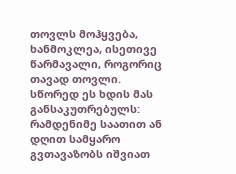თოვლს მოჰყვება, ხანმოკლეა, ისეთივე წარმავალი, როგორიც თავად თოვლი. სწორედ ეს ხდის მას განსაკუთრებულს: რამდენიმე საათით ან დღით სამყარო გვთავაზობს იშვიათ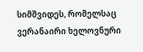სიმშვიდეს, რომელსაც ვერანაირი ხელოვნური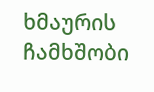ხმაურის ჩამხშობი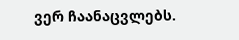ვერ ჩაანაცვლებს.